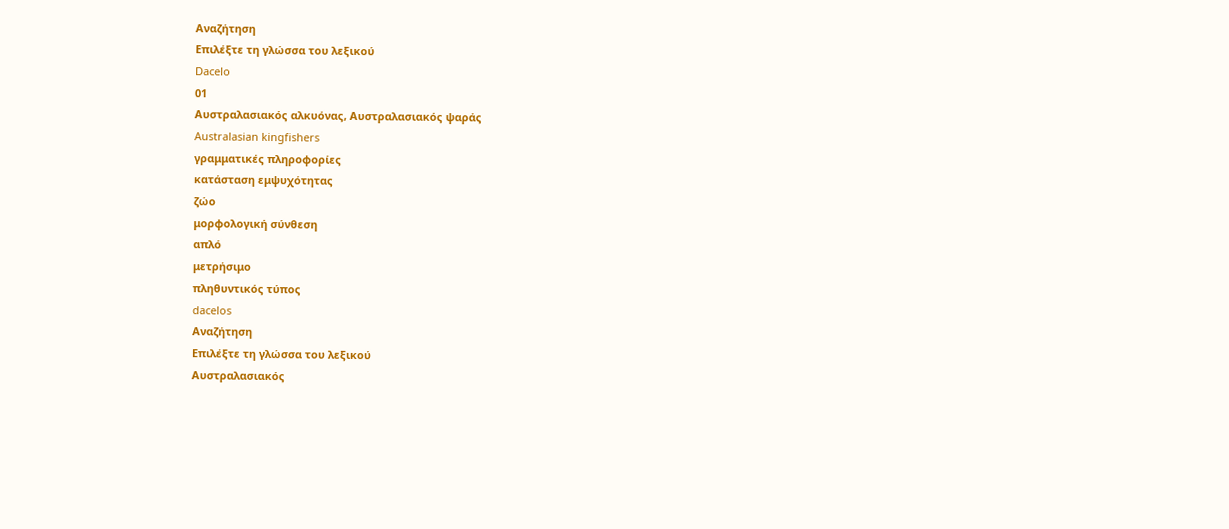Αναζήτηση
Επιλέξτε τη γλώσσα του λεξικού
Dacelo
01
Αυστραλασιακός αλκυόνας, Αυστραλασιακός ψαράς
Australasian kingfishers
γραμματικές πληροφορίες
κατάσταση εμψυχότητας
ζώο
μορφολογική σύνθεση
απλό
μετρήσιμο
πληθυντικός τύπος
dacelos
Αναζήτηση
Επιλέξτε τη γλώσσα του λεξικού
Αυστραλασιακός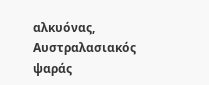αλκυόνας, Αυστραλασιακός ψαράς